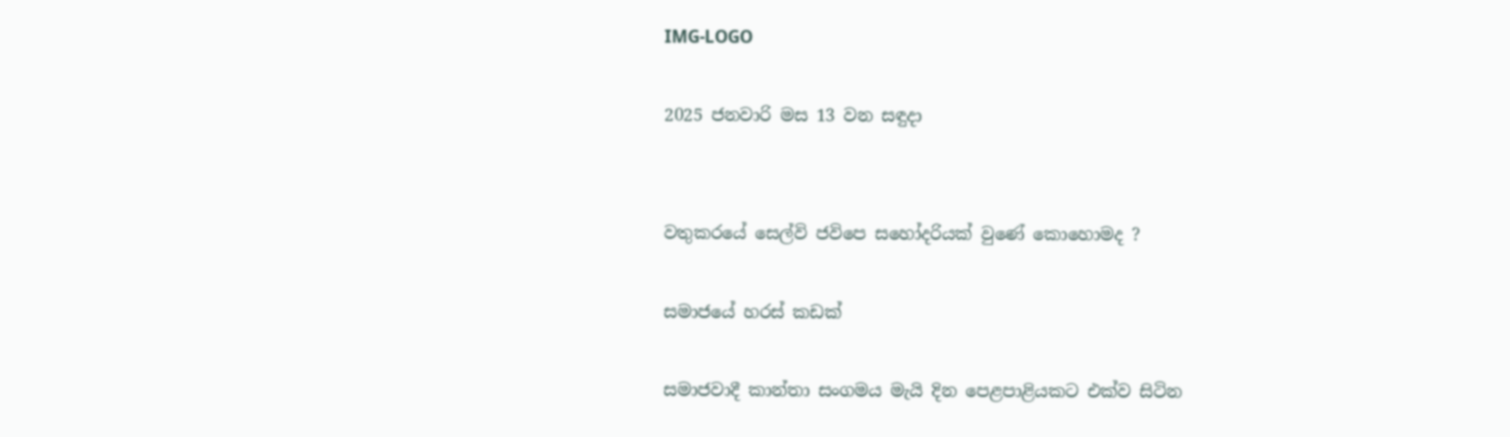IMG-LOGO

2025 ජනවාරි මස 13 වන සඳුදා


වතුකරයේ සෙල්වි ජවිපෙ සහෝදරියක් වුණේ කොහොමද ?

සමාජයේ හරස් කඩක්

සමාජවාදී කාන්තා සංගමය මැයි දින පෙළපාළියකට එක්ව සිටින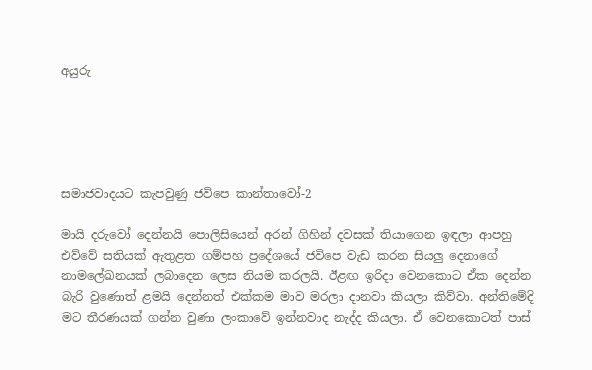අයුරු





සමාජවාදයට කැපවුණු ජවිපෙ කාන්තාවෝ-2

මායි දරුවෝ දෙන්නයි පොලිසියෙන් අරන් ගිහින් දවසක් තියාගෙන ඉඳලා ආපහු එව්වේ සතියක් ඇතුළත ගම්පහ ප්‍රදේශයේ ජවිපෙ වැඩ කරන සියලු දෙනාගේ නාමලේඛනයක් ලබාදෙන ලෙස නියම කරලයි. ඊළඟ ඉරිද‌ා වෙනකොට ඒක දෙන්න බැරි වුණොත් ළමයි දෙන්නත් එක්කම මාව මරලා දානවා කියලා කිව්වා. අන්තිමේදි මට තීරණයක් ගන්න වුණා ලංකාවේ ඉන්නවාද නැද්ද කියලා. ඒ වෙනකොටත් පාස්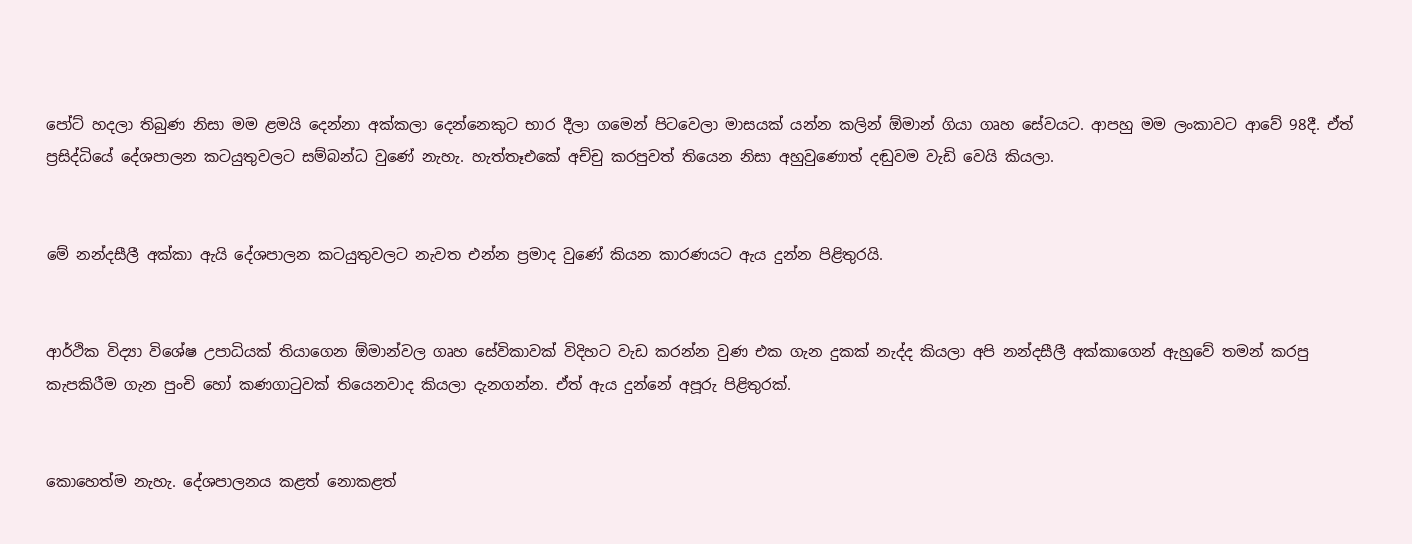පෝට් හදලා තිබුණ නිසා මම ළමයි දෙන්නා අක්කලා දෙන්නෙකුට භාර දීලා ගමෙන් පිටවෙලා මාසයක් යන්න කලින් ඕමාන් ගියා ගෘහ සේවයට. ආපහු මම ලංකාවට ආවේ 98දී. ඒත් ප්‍රසිද්ධියේ දේශපාලන කටයුතුවලට සම්බන්ධ වුණේ නැහැ. හැත්තෑඑකේ අච්චු කරපුවත් තියෙන නිසා අහුවුණොත් දඬුවම වැඩි වෙයි කියලා.


මේ නන්දසීලී අක්කා ඇයි දේශපාලන කටයුතුවලට නැවත එන්න ප්‍රමාද වුණේ කියන කාරණයට ඇය දුන්න පිළිතුරයි.


ආර්ථික විද්‍යා විශේෂ උපාධියක් තියාගෙන ඕමාන්වල ගෘහ සේවිකාවක් විදිහට වැඩ කරන්න වුණ එක ගැන දුකක් නැද්ද කියලා අපි නන්දසීලී අක්කාගෙන් ඇහුවේ තමන් කරපු කැපකිරීම ගැන පුංචි හෝ කණගාටුවක් තියෙනවාද කියලා දැනගන්න. ඒත් ඇය දුන්නේ අපූරු පිළිතුරක්.


කොහෙත්ම නැහැ. දේශපාලනය කළත් නොකළත්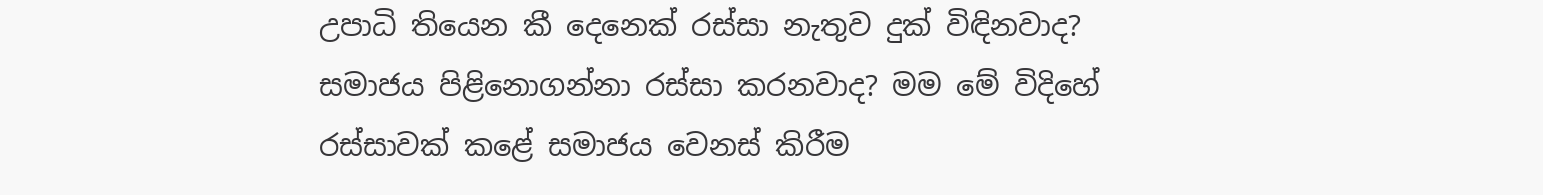උපාධි තියෙන කී දෙනෙක් රස්සා නැතුව දුක් විඳිනවාද? සමාජය පිළිනොගන්නා රස්සා කරනවාද? මම මේ විදිහේ රස්සාවක් කළේ සමාජය වෙනස් කිරීම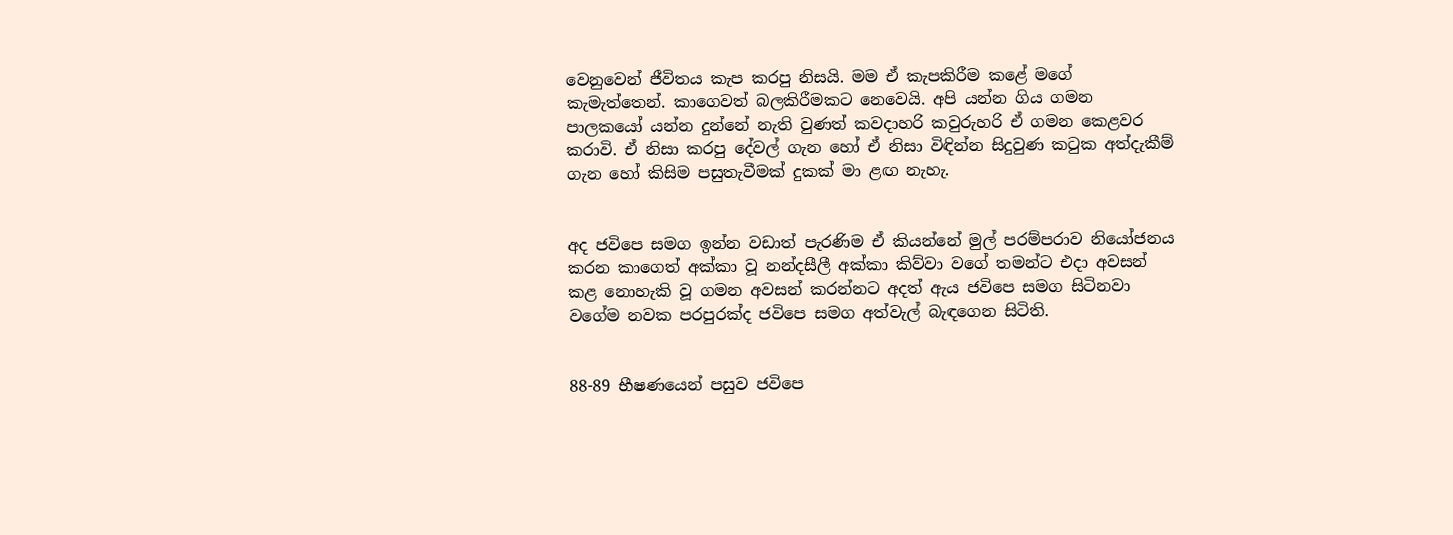වෙනුවෙන් ජීවිතය කැප කරපු නිසයි. මම ඒ කැපකිරීම කළේ මගේ කැමැත්තෙන්. කාගෙවත් බලකිරීමකට නෙවෙයි. අපි යන්න ගිය ගමන පාලකයෝ යන්න දුන්නේ නැති වුණත් කවදාහරි කවුරුහරි ඒ ගමන කෙළවර කරාවි. ඒ නිසා කරපු දේවල් ගැන හෝ ඒ නිසා විඳින්න සිදුවුණ කටුක අත්දැකීම් ගැන හෝ කිසිම පසුතැවීමක් දුකක් මා ළඟ නැහැ.


අද ජවිපෙ සමග ඉන්න වඩාත් පැරණිම ඒ කියන්නේ මුල් පරම්පරාව නියෝජනය කරන කාගෙත් අක්කා වූ නන්දසීලී අක්කා කිව්වා වගේ තමන්ට එදා අවසන් කළ නොහැකි වූ ගමන අවසන් කරන්නට අදත් ඇය ජවිපෙ සමග සිටිනවා වගේම නවක පරපුරක්ද ජවිපෙ සමග අත්වැල් බැඳගෙන සිටිති.


88-89 භීෂණයෙන් පසුව ජවිපෙ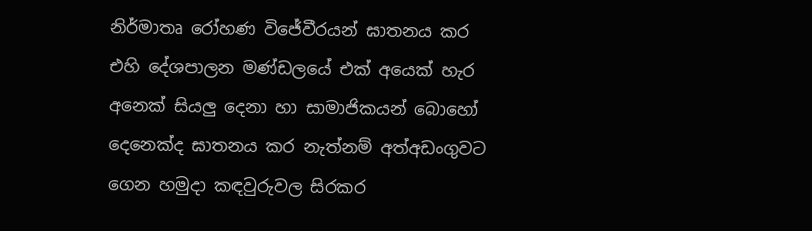නිර්මාතෘ රෝහණ විජේවීරයන් ඝාතනය කර එහි දේශපාලන මණ්ඩලයේ එක් අයෙක් හැර අනෙක් සියලු දෙනා හා සාමාජිකයන් බොහෝ දෙනෙක්ද ඝාතනය කර නැත්නම් අත්අඩංගුවට ගෙන හමුදා කඳවුරුවල සිරකර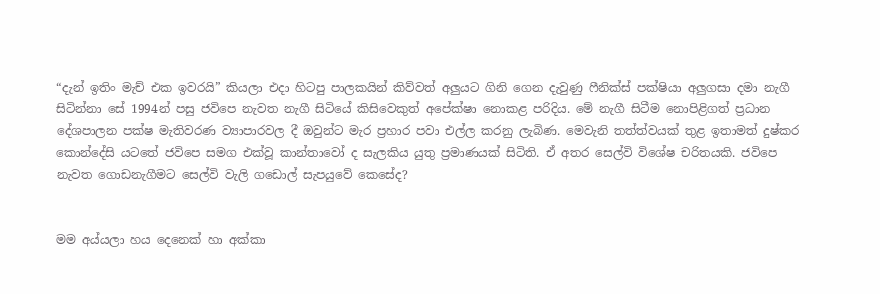“දැන් ඉතිං මැච් එක ඉවරයි” කියලා එදා හිටපු පාලකයින් කිව්වත් අලුයට ගිනි ගෙන දැවුණු ෆීනික්ස් පක්ෂියා අලුගසා දමා නැගී සිටින්නා සේ 1994න් පසු ජවිපෙ නැවත නැගී සිටියේ කිසිවෙකුත් අපේක්ෂා නොකළ පරිදිය. මේ නැගී සිටීම නොපිළිගත් ප්‍රධාන දේශපාලන පක්ෂ මැතිවරණ ව්‍යාපාරවල දී ඔවුන්ට මැර ප්‍රහාර පවා එල්ල කරනු ලැබිණ. මෙවැනි තත්ත්වයක් තුළ ඉතාමත් දුෂ්කර කොන්දේසි යටතේ ජවිපෙ සමග එක්වූ කාන්තාවෝ ද සැලකිය යුතු ප්‍රමාණයක් සිටිති. ඒ අතර සෙල්වි විශේෂ චරිතයකි. ජවිපෙ නැවත ගොඩනැගීමට සෙල්වි වැලි ගඩොල් සැපයුවේ කෙසේද?


මම අය්යලා හය දෙනෙක් හා අක්කා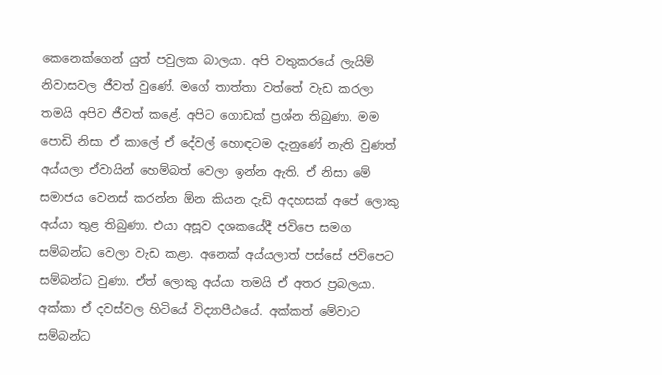කෙනෙක්ගෙන් යුත් පවුලක බාලයා. අපි වතුකරයේ ලැයිම් නිවාසවල ජීවත් වුණේ. මගේ තාත්තා වත්තේ වැඩ කරලා තමයි අපිව ජීවත් කළේ. අපිට ගොඩක් ප්‍රශ්න තිබුණා. මම පොඩි නිසා ඒ කාලේ ඒ දේවල් හොඳටම දැනුණේ නැති වුණත් අය්යලා ඒවායින් හෙම්බත් වෙලා ඉන්න ඇති. ඒ නිසා මේ සමාජය වෙනස් කරන්න ඕන කියන දැඩි අදහසක් අපේ ලොකු අය්යා තුළ තිබුණා. එයා අසූව දශකයේදී ජවිපෙ සමග සම්බන්ධ වෙලා වැඩ කළා. අනෙක් අය්යලාත් පස්සේ ජවිපෙට සම්බන්ධ වුණා. ඒත් ලොකු අය්යා තමයි ඒ අතර ප්‍රබලයා. අක්කා ඒ දවස්වල හිටියේ විද්‍යාපීඨයේ. අක්කත් මේවාට සම්බන්ධ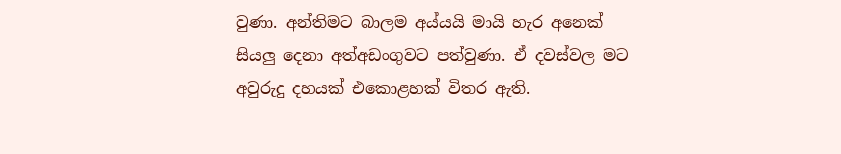වුණා. අන්තිමට බාලම අය්යයි මායි හැර අනෙක් සියලු දෙනා අත්අඩංගුවට පත්වුණා. ඒ දවස්වල මට අවුරුදු දහයක් එකොළහක් විතර ඇති.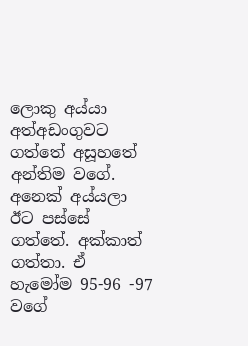ලොකු අය්යා අත්අඩංගුවට ගත්තේ අසූහතේ අන්තිම වගේ. අනෙක් අය්යලා ඊට පස්සේ ගත්තේ. අක්කාත් ගත්තා. ඒ හැමෝම 95-96 -97 වගේ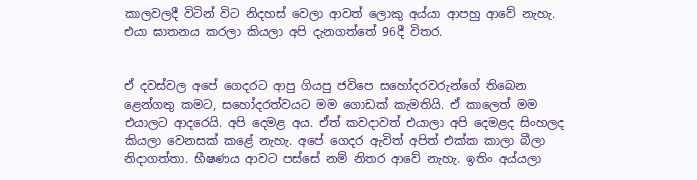කාලවලදී විටින් විට නිදහස් වෙලා ආවත් ලොකු අය්යා ආපහු ආවේ නැහැ. එයා ඝාතනය කරලා කියලා අපි දැනගත්තේ 96දී විතර.


ඒ දවස්වල අපේ ගෙදරට ආපු ගියපු ජවිපෙ සහෝදරවරුන්ගේ තිබෙන ළෙන්ගතු කමට, සහෝදරත්වයට මම ගොඩක් කැමතියි. ඒ කාලෙත් මම එයාලට ආදරෙයි. අපි දෙමළ අය. ඒත් කවදාවත් එයාලා අපි දෙමළද සිංහලද කියලා වෙනසක් කළේ නැහැ. අපේ ගෙදර ඇවිත් අපිත් එක්ක කාලා බීලා නිදාගත්තා. භීෂණය ආවට පස්සේ නම් නිතර ආවේ නැහැ. ඉතිං අය්යලා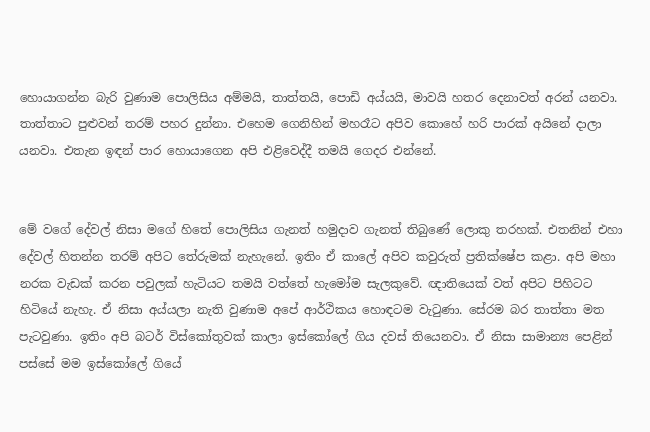හොයාගන්න බැරි වුණාම පොලිසිය අම්මයි, තාත්තයි, පොඩි අය්යයි, මාවයි හතර දෙනාවත් අරන් යනවා. තාත්තාට පුළුවන් තරම් පහර දුන්නා. එහෙම ගෙනිහින් මහරෑට අපිව කොහේ හරි පාරක් අයිනේ දාලා යනවා. එතැන ඉඳන් පාර හොයාගෙන අපි එළිවෙද්දී තමයි ගෙදර එන්නේ.


මේ වගේ දේවල් නිසා මගේ හිතේ පොලිසිය ගැනත් හමුදාව ගැනත් තිබුණේ ලොකු තරහක්. එතනින් එහා දේවල් හිතන්න තරම් අපිට තේරුමක් නැහැනේ. ඉතිං ඒ කාලේ අපිව කවුරුත් ප්‍රතික්ෂේප කළා. අපි මහා නරක වැඩක් කරන පවුලක් හැටියට තමයි වත්තේ හැමෝම සැලකුවේ. ඥාතියෙක් වත් අපිට පිහිටට හිටියේ නැහැ. ඒ නිසා අය්යලා නැති වුණාම අපේ ආර්ථිකය හොඳටම වැටුණා. සේරම බර තාත්තා මත පැටවුණා. ඉතිං අපි බටර් විස්කෝතුවක් කාලා ඉස්කෝලේ ගිය දවස් තියෙනවා. ඒ නිසා සාමාන්‍ය පෙළින් පස්සේ මම ඉස්කෝලේ ගියේ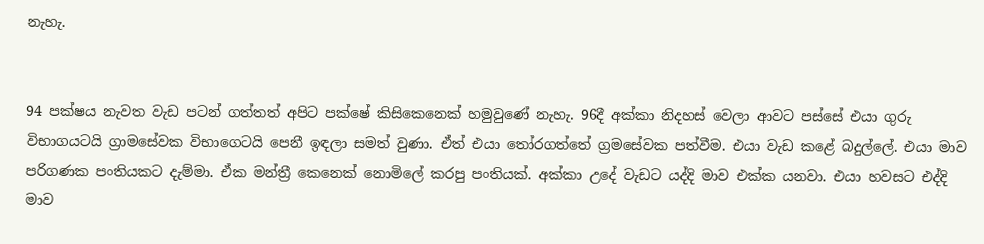නැහැ.


94 පක්ෂය නැවත වැඩ පටන් ගත්තත් අපිට පක්ෂේ කිසිකෙනෙක් හමුවුණේ නැහැ. 96දී අක්කා නිදහස් වෙලා ආවට පස්සේ එයා ගුරු විභාගයටයි ග්‍රාමසේවක විභාගෙටයි පෙනී ඉඳලා සමත් වුණා. ඒත් එයා තෝරගත්තේ ග්‍රමසේවක පත්වීම. එයා වැඩ කළේ බදුල්ලේ. එයා මාව පරිගණක පංතියකට දැම්මා. ඒක මන්ත්‍රී කෙනෙක් නොමිලේ කරපු පංතියක්. අක්කා උදේ වැඩට යද්දි මාව එක්ක යනවා. එයා හවසට එද්දි මාව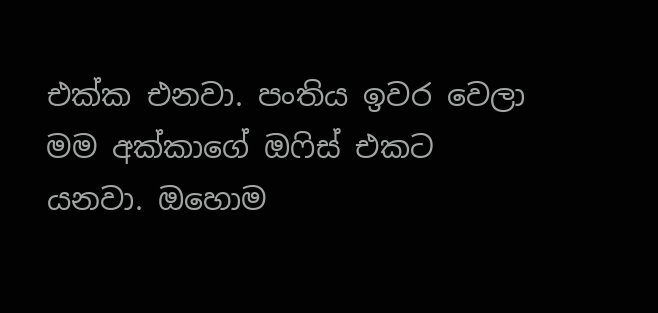එක්ක එනවා. පංතිය ඉවර වෙලා මම අක්කාගේ ඔෆිස් එකට යනවා. ඔහොම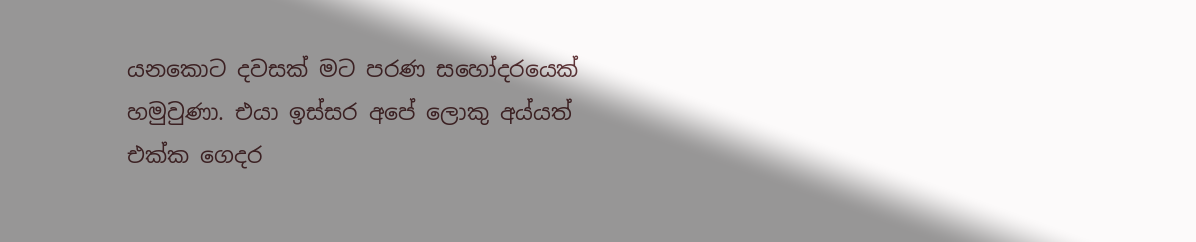යනකොට දවසක් මට පරණ සහෝදරයෙක් හමුවුණා. එයා ඉස්සර අපේ ලොකු අය්යත් එක්ක ගෙදර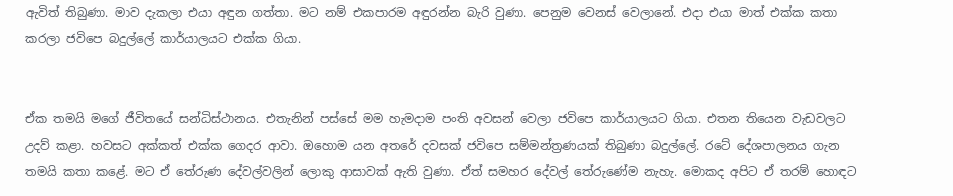ඇවිත් තිබුණා. මාව දැකලා එයා අඳුන ගත්තා. මට නම් එකපාරම අඳුරන්න බැරි වුණා. පෙනුම වෙනස් වෙලානේ. එදා එයා මාත් එක්ක කතා කරලා ජවිපෙ බදුල්ලේ කාර්යාලයට එක්ක ගියා.


ඒක තමයි මගේ ජීවිතයේ සන්ධිස්ථානය. එතැනින් පස්සේ මම හැමදාම පංති අවසන් වෙලා ජවිපෙ කාර්යාලයට ගියා. එතන තියෙන වැඩවලට උදව් කළා. හවසට අක්කත් එක්ක ගෙදර ආවා. ඔහොම යන අතරේ දවසක් ජවිපෙ සම්මන්ත්‍රණයක් තිබුණා බදුල්ලේ. රටේ දේශපාලනය ගැන තමයි කතා කළේ. මට ඒ තේරුණ දේවල්වලින් ලොකු ආසාවක් ඇති වුණා. ඒත් සමහර දේවල් තේරුණේම නැහැ. මොකද අපිට ඒ තරම් හොඳට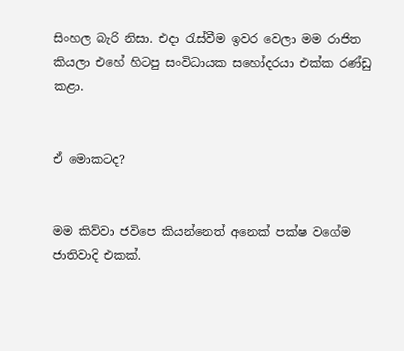සිංහල බැරි නිසා. එදා රැස්වීම ඉවර වෙලා මම රාජිත කියලා එහේ හිටපු සංවිධායක සහෝදරයා එක්ක රණ්ඩු කළා.


ඒ මොකටද?


මම කිව්වා ජවිපෙ කියන්නෙත් අනෙක් පක්ෂ වගේම ජාතිවාදි එකක්.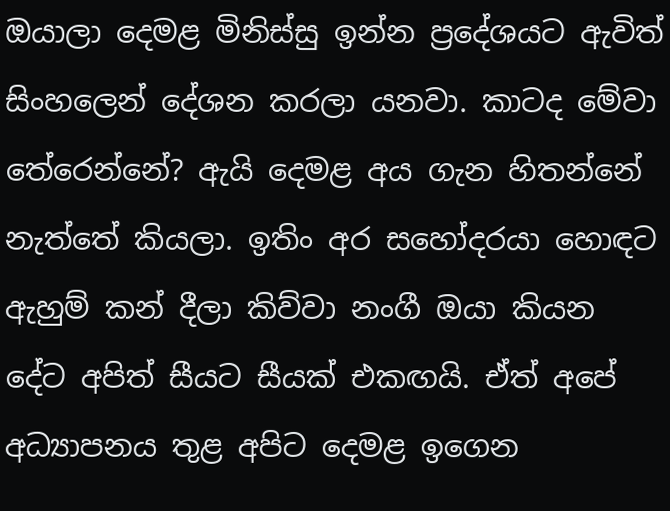ඔයාලා දෙමළ මිනිස්සු ඉන්න ප්‍රදේශයට ඇවිත් සිංහලෙන් දේශන කරලා යනවා. කාටද මේවා තේරෙන්නේ? ඇයි දෙමළ අය ගැන හිතන්නේ නැත්තේ කියලා. ඉතිං අර සහෝදරයා හොඳට ඇහුම් කන් දීලා කිව්වා නංගී ඔයා කියන දේට අපිත් සීයට සීයක් එකඟයි. ඒත් අපේ අධ්‍යාපනය තුළ අපිට දෙමළ ඉගෙන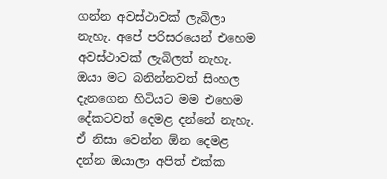ගන්න අවස්ථාවක් ලැබිලා නැහැ. අපේ පරිසරයෙන් එහෙම අවස්ථාවක් ලැබිලත් නැහැ. ඔයා මට බනින්නවත් සිංහල දැනගෙන හිටියට මම එහෙම දේකටවත් දෙමළ දන්නේ නැහැ. ඒ නිසා වෙන්න ඕන දෙමළ දන්න ඔයාලා අපිත් එක්ක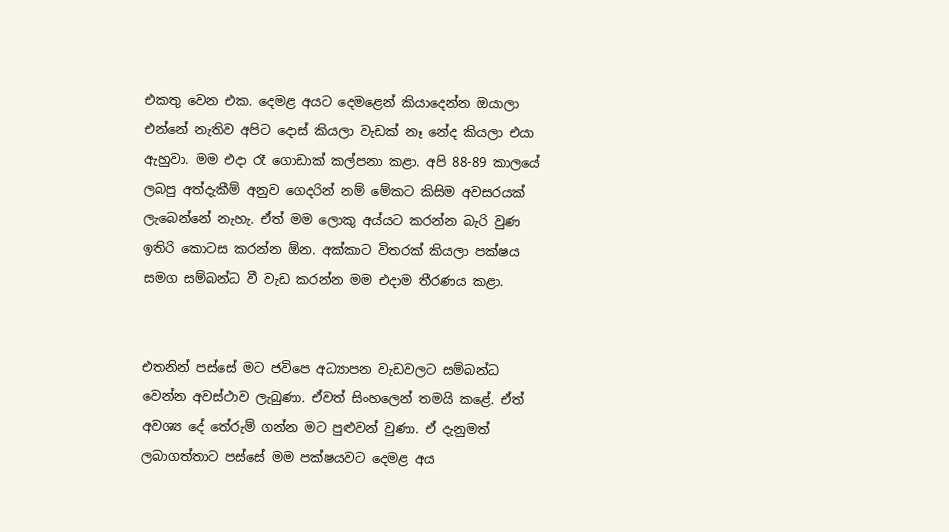එකතු වෙන එක. දෙමළ අයට දෙමළෙන් කියාදෙන්න ඔයාලා එන්නේ නැතිව අපිට දොස් කියලා වැඩක් නෑ නේද කියලා එයා ඇහුවා. මම එදා රෑ ගොඩාක් කල්පනා කළා. අපි 88-89 කාලයේ ලබපු අත්දැකීම් අනුව ගෙදරින් නම් මේකට කිසිම අවසරයක් ලැබෙන්නේ නැහැ. ඒත් මම ලොකු අය්යට කරන්න බැරි වුණ ඉතිරි කොටස කරන්න ඕන. අක්කාට විතරක් කියලා පක්ෂය සමග සම්බන්ධ වී වැඩ කරන්න මම එදාම තීරණය කළා.


එතනින් පස්සේ මට ජවිපෙ අධ්‍යාපන වැඩවලට සම්බන්ධ වෙන්න අවස්ථාව ලැබුණා. ඒවත් සිංහලෙන් තමයි කළේ. ඒත් අවශ්‍ය දේ තේරුම් ගන්න මට පුළුවන් වුණා. ඒ දැනුමත් ලබාගත්තාට පස්සේ මම පක්ෂයවට දෙමළ අය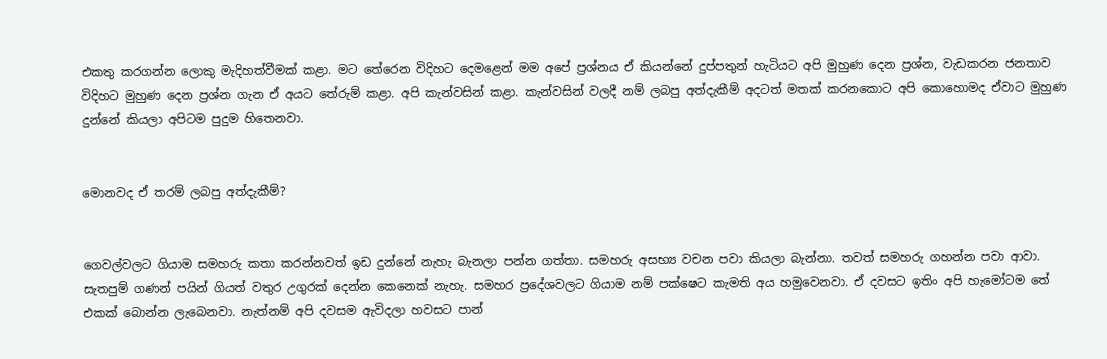එකතු කරගන්න ලොකු මැදිහත්වීමක් කළා. මට තේරෙන විදිහට දෙමළෙන් මම අපේ ප්‍රශ්නය ඒ කියන්නේ දුප්පතුන් හැටියට අපි මුහුණ දෙන ප්‍රශ්න, වැඩකරන ජනතාව විදිහට මුහුණ දෙන ප්‍රශ්න ගැන ඒ අයට තේරුම් කළා. අපි කැන්වසින් කළා. කැන්වසින් වලදී නම් ලබපු අත්දැකීම් අදටත් මතක් කරනකොට අපි කොහොමද ඒවාට මුහුණ දුන්නේ කියලා අපිටම පුදුම හිතෙනවා.


මොනවද ඒ තරම් ලබපු අත්දැකීම්?


ගෙවල්වලට ගියාම සමහරු කතා කරන්නවත් ඉඩ දුන්නේ නැහැ බැනලා පන්න ගත්තා. සමහරු අසභ්‍ය වචන පවා කියලා බැන්නා. තවත් සමහරු ගහන්න පවා ආවා. සැතපුම් ගණන් පයින් ගියත් වතුර උගුරක් දෙන්න කෙනෙක් නැහැ. සමහර ප්‍රදේශවලට ගියාම නම් පක්ෂෙට කැමති අය හමුවෙනවා. ඒ දවසට ඉතිං අපි හැමෝටම තේ එකක් බොන්න ලැබෙනවා. නැත්නම් අපි දවසම ඇවිදලා හවසට පාන්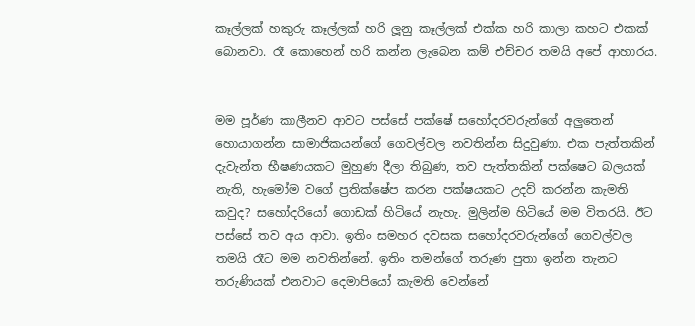කෑල්ලක් හකුරු කෑල්ලක් හරි ලූනු කෑල්ලක් එක්ක හරි කාලා කහට එකක් බොනවා. රෑ කොහෙන් හරි කන්න ලැබෙන කම් එච්චර තමයි අපේ ආහාරය.


මම පූර්ණ කාලීනව ආවට පස්සේ පක්ෂේ සහෝදරවරුන්ගේ අලුතෙන් හොයාගන්න සාමාජිකයන්ගේ ගෙවල්වල නවතින්න සිදුවුණා. එක පැත්තකින් දැවැන්ත භීෂණයකට මුහුණ දීලා තිබුණ, තව පැත්තකින් පක්ෂෙට බලයක් නැති, හැමෝම වගේ ප්‍රතික්ෂේප කරන පක්ෂයකට උදව් කරන්න කැමති කවුද? සහෝදරියෝ ගොඩක් හිටියේ නැහැ. මුලින්ම හිටියේ මම විතරයි. ඊට පස්සේ තව අය ආවා. ඉතිං සමහර දවසක සහෝදරවරුන්ගේ ගෙවල්වල තමයි රෑට මම නවතින්නේ. ඉතිං තමන්ගේ තරුණ පුතා ඉන්න තැනට තරුණියක් එනවාට දෙමාපියෝ කැමති වෙන්නේ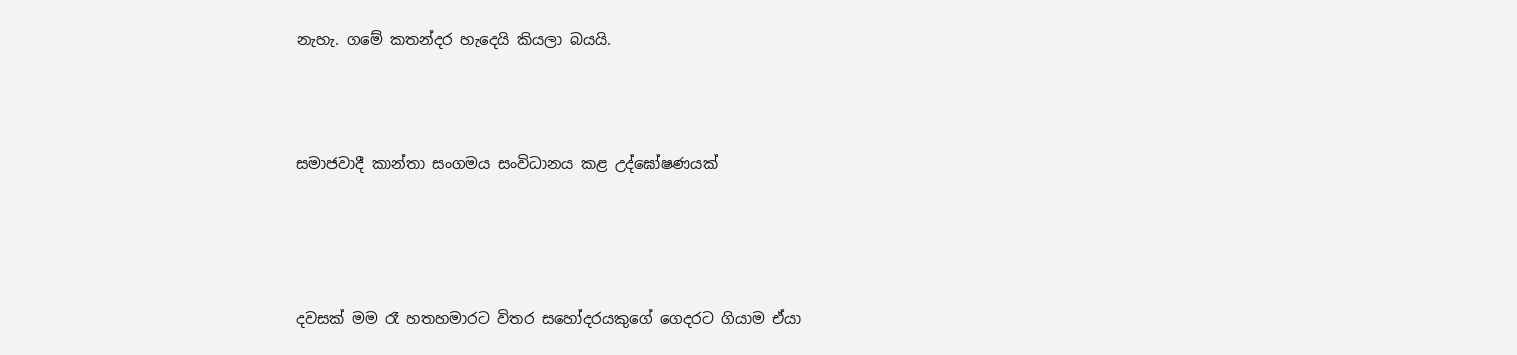නැහැ. ගමේ කතන්දර හැදෙයි කියලා බයයි.



සමාජවාදී කාන්තා සංගමය සංවිධානය කළ උද්ඝෝෂණයක්




දවසක් මම රෑ හතහමාරට විතර සහෝදරයකුගේ ගෙදරට ගියාම ඒයා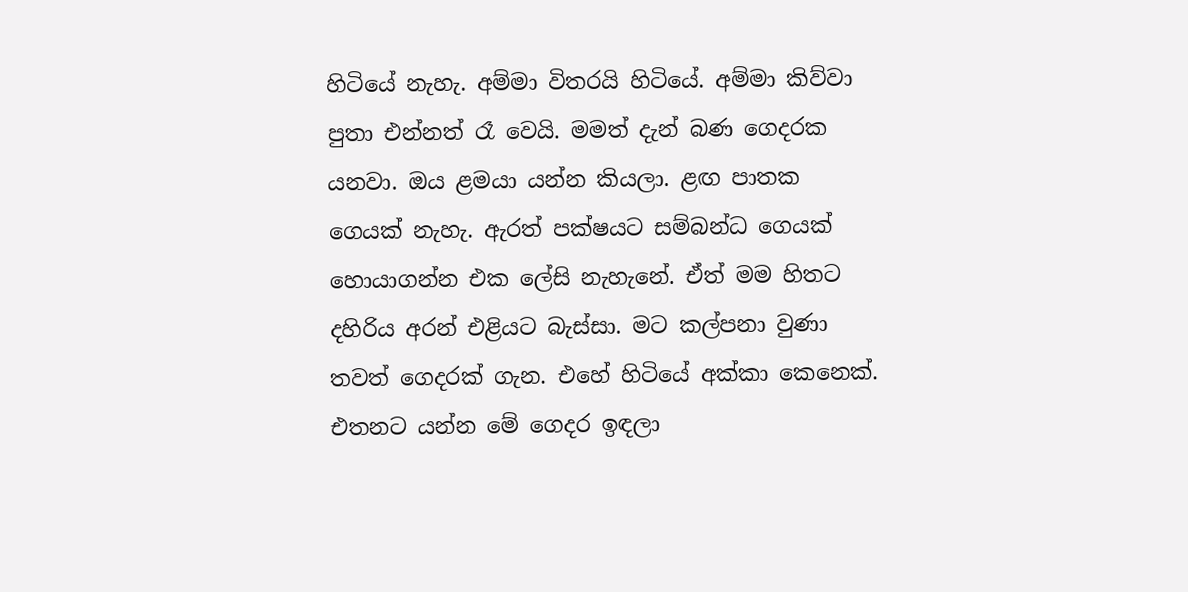හිටියේ නැහැ. අම්මා විතරයි හිටියේ. අම්මා කිව්වා පුතා එන්නත් රෑ වෙයි. මමත් දැන් බණ ගෙදරක යනවා. ඔය ළමයා යන්න කියලා. ළඟ පාතක ගෙයක් නැහැ. ඇරත් පක්ෂයට සම්බන්ධ ගෙයක් හොයාගන්න එක ලේසි නැහැනේ. ඒත් මම හිතට දහිරිය අරන් එළියට බැස්සා. මට කල්පනා වුණා තවත් ගෙදරක් ගැන. එහේ හිටියේ අක්කා කෙනෙක්. එතනට යන්න මේ ගෙදර ඉඳලා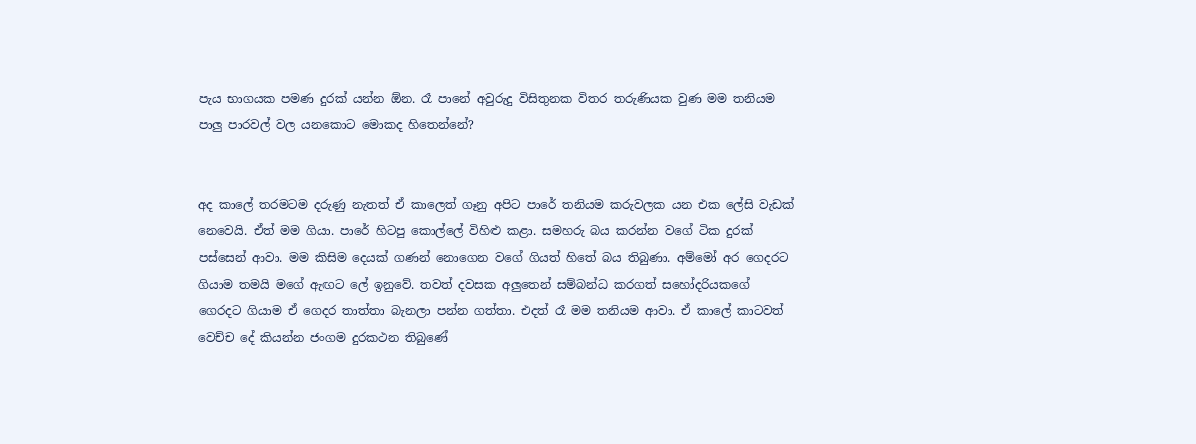පැය භාගයක පමණ දුරක් යන්න ඕන. රෑ පානේ අවුරුදු විසිතුනක විතර තරුණියක වුණ මම තනියම පාලු පාරවල් වල යනකොට මොකද හිතෙන්නේ?


අද කාලේ තරමටම දරුණු නැතත් ඒ කාලෙත් ගෑනු අපිට පාරේ තනියම කරුවලක යන එක ලේසි වැඩක් නෙවෙයි. ඒත් මම ගියා. පාරේ හිටපු කොල්ලේ විහිළු කළා. සමහරු බය කරන්න වගේ ටික දුරක් පස්සෙන් ආවා. මම කිසිම දෙයක් ගණන් නොගෙන වගේ ගියත් හිතේ බය තිබුණා. අම්මෝ අර ගෙදරට ගියාම තමයි මගේ ඇඟට ලේ ඉනුවේ. තවත් දවසක අලුතෙන් සම්බන්ධ කරගත් සහෝදරියකගේ ගෙරදට ගියාම ඒ ගෙදර තාත්තා බැනලා පන්න ගත්තා. එදත් රෑ මම තනියම ආවා. ඒ කාලේ කාටවත් වෙච්ච දේ කියන්න ජංගම දුරකථන තිබුණේ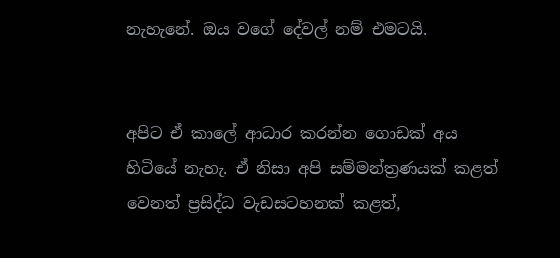නැහැනේ. ඔය වගේ දේවල් නම් එමටයි.


අපිට ඒ කාලේ ආධාර කරන්න ගොඩක් අය හිටියේ නැහැ. ඒ නිසා අපි සම්මන්ත්‍රණයක් කළත් වෙනත් ප්‍රසිද්ධ වැඩසටහනක් කළත්,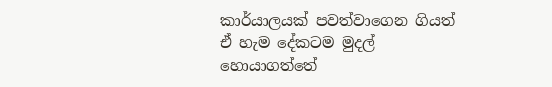කාර්යාලයක් පවත්වාගෙන ගියත් ඒ හැම දේකටම මුදල් හොයාගත්තේ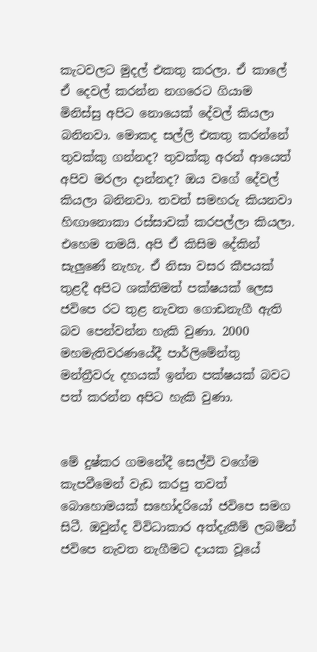කැටවලට මුදල් එකතු කරලා. ඒ කාලේ ඒ දෙවල් කරන්න නගරෙට ගියාම මිනිස්සු අපිට නොයෙක් දේවල් කියලා බනිනවා. මොකද සල්ලි එකතු කරන්නේ තුවක්කු ගන්නද? තුවක්කු අරන් ආයෙත් අපිව මරලා දාන්නද? ඔය වගේ දේවල් කියලා බනිනවා. තවත් සමහරු කියනවා හිඟානොකා රස්සාවක් කරපල්ලා කියලා. එහෙම තමයි. අපි ඒ කිසිම දේකින් සැලුණේ නැහැ. ඒ නිසා වසර කීපයක් තුළදී අපිට ශක්තිමත් පක්ෂයක් ලෙස ජවිපෙ රට තුළ නැවත ගොඩනැගී ඇති බව පෙන්වන්න හැකි වුණා. 2000 මහමැතිවරණයේදී පාර්ලිමේන්තු මන්ත්‍රීවරු දහයක් ඉන්න පක්ෂයක් බවට පත් කරන්න අපිට හැකි වුණා.


මේ දුෂ්කර ගමනේදී සෙල්වි වගේම කැපවීමෙන් වැඩ කරපු තවත් බොහොමයක් සහෝදරියෝ ජවිපෙ සමග සිටී. ඔවුන්ද විවිධාකාර අත්දැකීම් ලබමින් ජවිපෙ නැවත නැගීමට දායක වූයේ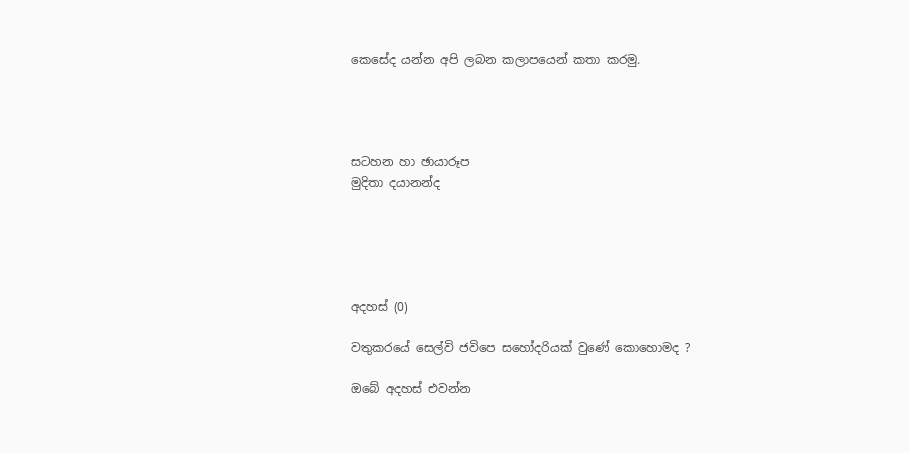කෙසේද යන්න අපි ලබන කලාපයෙන් කතා කරමු.




සටහන හා ඡායාරූප
මුදිතා දයානන්ද





අදහස් (0)

වතුකරයේ සෙල්වි ජවිපෙ සහෝදරියක් වුණේ කොහොමද ?

ඔබේ අදහස් එවන්න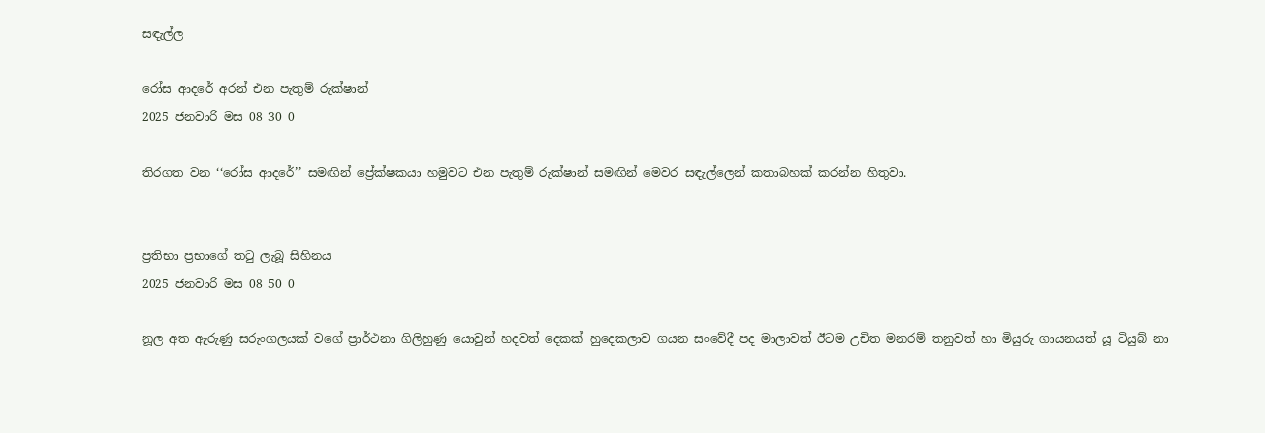සඳැල්ල

රෝස ආදරේ අරන් එන පැතුම් රුක්ෂාන්
2025 ජනවාරි මස 08 30 0

තිරගත වන ‘‘රෝස ආදරේ’’ සමඟින් ප්‍රේක්ෂකයා හමුවට එන පැතුම් රුක්ෂාන් සමඟින් මෙවර සඳැල්ලෙන් කතාබහක් කරන්න හිතුවා.


ප්‍රතිභා ප්‍රභාගේ තටු ලැබූ සිහිනය
2025 ජනවාරි මස 08 50 0

නූල අත ඇරුණු සරුංගලයක් වගේ ප්‍රාර්ථනා ගිලිහුණු යොවුන් හදවත් දෙකක් හුදෙකලාව ගයන සංවේදී පද මාලාවත් ඊටම උචිත මනරම් තනුවත් හා මියුරු ගායනයත් යූ ටියුබ් නා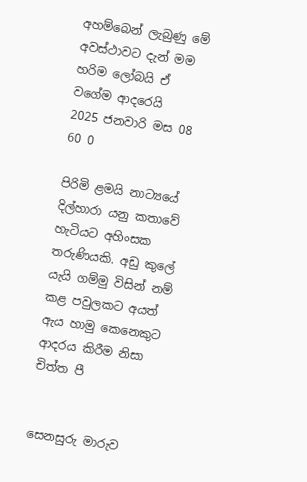අහම්බෙන් ලැබුණු මේ අවස්ථාවට දැන් මම හරිම ලෝබයි ඒ වගේම ආදරෙයි
2025 ජනවාරි මස 08 60 0

පිරිමි ළමයි නාට්‍යයේ දිල්හාරා යනු කතාවේ හැටියට අහිංසක තරුණියකි. අඩු කුලේ යැයි ගම්මු විසින් නම් කළ පවුලකට අයත් ඇය හාමු කෙනෙකුට ආදරය කිරීම නිසා චිත්ත පී


සෙනසුරු මාරුව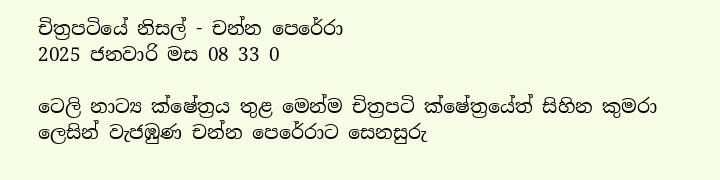චිත්‍රපටියේ නිසල් - චන්න පෙරේරා
2025 ජනවාරි මස 08 33 0

ටෙලි නාට්‍ය ක්ෂේත්‍රය තුළ මෙන්ම චිත්‍රපටි ක්ෂේත්‍රයේත් සිහින කුමරා ලෙසින් වැජඹුණ චන්න පෙරේරාට සෙනසුරු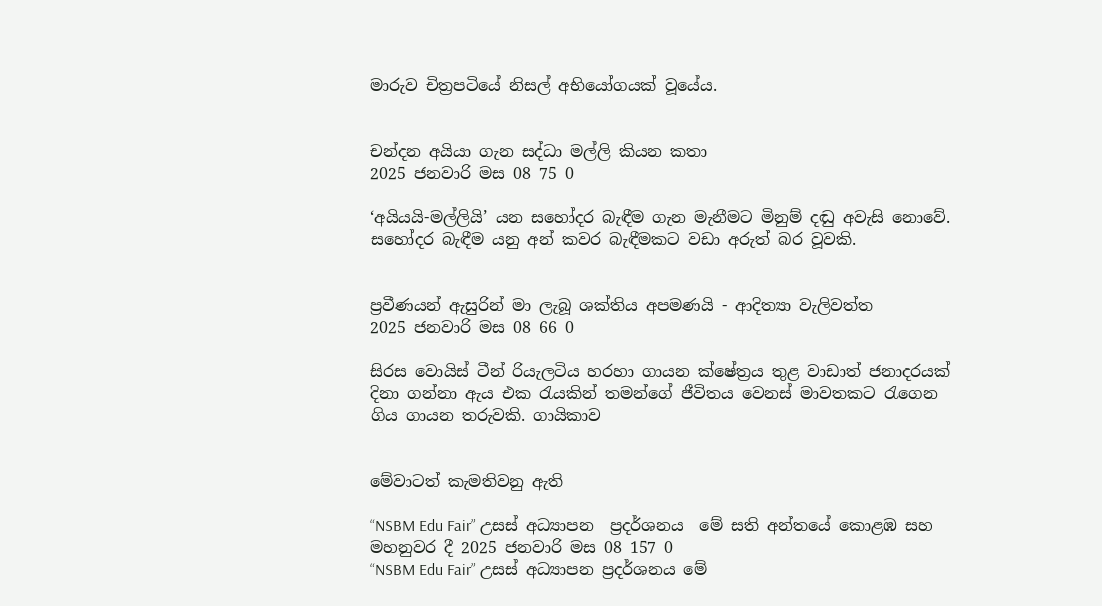මාරුව චිත්‍රපටියේ නිසල් අභියෝගයක් වූයේය.


චන්දන අයියා ගැන සද්ධා මල්ලි කියන කතා
2025 ජනවාරි මස 08 75 0

‘අයියයි-මල්ලියි’ යන සහෝදර බැඳීම ගැන මැනීමට මිනුම් දඬු අවැසි නොවේ. සහෝදර බැඳීම යනු අන් කවර බැඳීමකට වඩා අරුත් බර වූවකි.


ප්‍රවීණයන් ඇසුරින් මා ලැබූ ශක්තිය අපමණයි - ආදිත්‍යා වැලිවත්ත
2025 ජනවාරි මස 08 66 0

සිරස වොයිස් ටීන් රියැලටිය හරහා ගායන ක්ෂේත්‍රය තුළ වාඩාත් ජනාදරයක් දිනා ගන්නා ඇය එක රැයකින් තමන්ගේ ජීවිතය වෙනස් මාවතකට රැගෙන ගිය ගායන තරුවකි. ගායිකාව


මේවාටත් කැමතිවනු ඇති

“NSBM Edu Fair” උසස් අධ්‍යාපන  ප්‍රදර්ශනය  මේ සති අන්තයේ කොළඹ සහ මහනුවර දී 2025 ජනවාරි මස 08 157 0
“NSBM Edu Fair” උසස් අධ්‍යාපන ප්‍රදර්ශනය මේ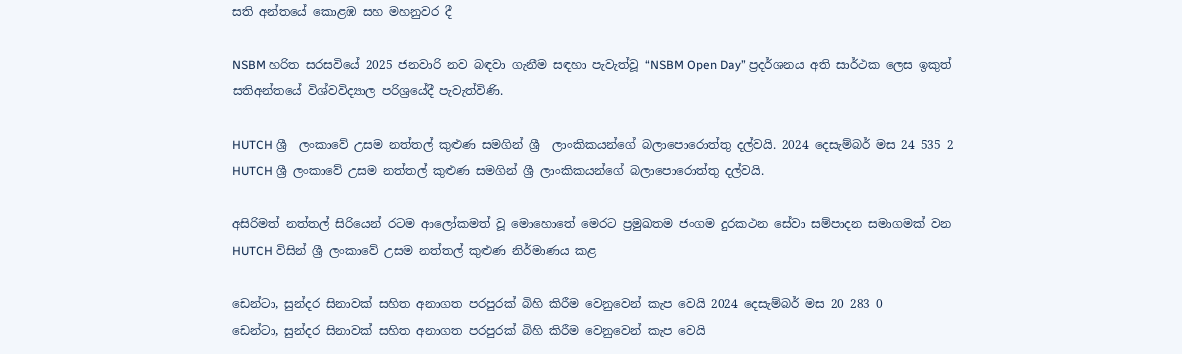සති අන්තයේ කොළඹ සහ මහනුවර දී

NSBM හරිත සරසවියේ 2025 ජනවාරි නව බඳවා ගැනීම සඳහා පැවැත්වූ “NSBM Open Day” ප්‍රදර්ශනය අති සාර්ථක ලෙස ඉකුත් සතිඅන්තයේ විශ්වවිද්‍යාල පරිශ්‍රයේදී පැවැත්විණි.

HUTCH ශ්‍රී  ලංකාවේ උසම නත්තල් කුළුණ සමගින් ශ්‍රී  ලාංකිකයන්ගේ බලාපොරොත්තු දල්වයි. 2024 දෙසැම්බර් මස 24 535 2
HUTCH ශ්‍රී ලංකාවේ උසම නත්තල් කුළුණ සමගින් ශ්‍රී ලාංකිකයන්ගේ බලාපොරොත්තු දල්වයි.

අසිරිමත් නත්තල් සිරියෙන් රටම ආලෝකමත් වූ මොහොතේ මෙරට ප්‍රමුඛතම ජංගම දුරකථන සේවා සම්පාදන සමාගමක් වන HUTCH විසින් ශ්‍රී ලංකාවේ උසම නත්තල් කුළුණ නිර්මාණය කළ

ඩෙන්ටා, සුන්දර සිනාවක් සහිත අනාගත පරපුරක් බිහි කිරීම වෙනුවෙන් කැප වෙයි 2024 දෙසැම්බර් මස 20 283 0
ඩෙන්ටා, සුන්දර සිනාවක් සහිත අනාගත පරපුරක් බිහි කිරීම වෙනුවෙන් කැප වෙයි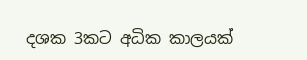දශක 3කට අධික කාලයක්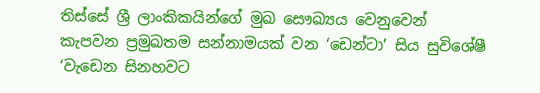තිස්සේ ශ්‍රී ලාංකිකයින්ගේ මුඛ සෞඛ්‍යය වෙනුවෙන් කැපවන ප්‍රමුඛතම සන්නාමයක් වන ‘ඩෙන්ටා’ සිය සුවිශේෂී ‘වැඩෙන සිනහවට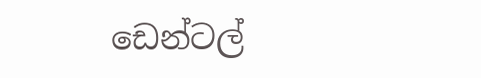ඩෙන්ටල්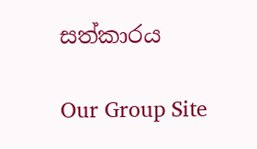සත්කාරය

Our Group Site